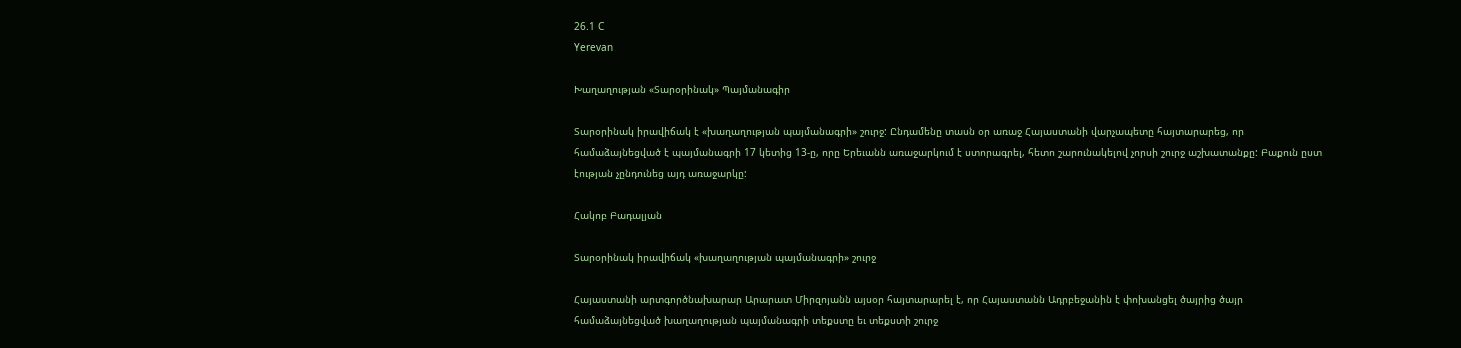26.1 C
Yerevan

Խաղաղության «Տարօրինակ» Պայմանագիր

Տարօրինակ իրավիճակ է «խաղաղության պայմանագրի» շուրջ: Ընդամենը տասն օր առաջ Հայաստանի վարչապետը հայտարարեց, որ համաձայնեցված է պայմանագրի 17 կետից 13‑ը, որը Երեւանն առաջարկում է ստորագրել, հետո շարունակելով չորսի շուրջ աշխատանքը: Բաքուն ըստ էության չընդունեց այդ առաջարկը:

Հակոբ Բադալյան

Տարօրինակ իրավիճակ «խաղաղության պայմանագրի» շուրջ

Հայաստանի արտգործնախարար Արարատ Միրզոյանն այսօր հայտարարել է, որ Հայաստանն Ադրբեջանին է փոխանցել ծայրից ծայր համաձայնեցված խաղաղության պայմանագրի տեքստը եւ տեքստի շուրջ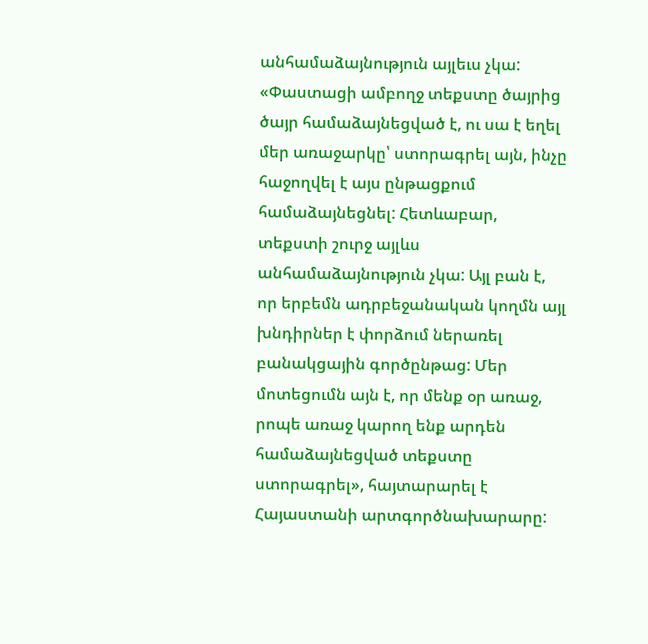անհամաձայնություն այլեւս չկա: «Փաստացի ամբողջ տեքստը ծայրից ծայր համաձայնեցված է, ու սա է եղել մեր առաջարկը՝ ստորագրել այն, ինչը հաջողվել է այս ընթացքում համաձայնեցնել: Հետևաբար, տեքստի շուրջ այլևս անհամաձայնություն չկա: Այլ բան է, որ երբեմն ադրբեջանական կողմն այլ խնդիրներ է փորձում ներառել բանակցային գործընթաց: Մեր մոտեցումն այն է, որ մենք օր առաջ, րոպե առաջ կարող ենք արդեն համաձայնեցված տեքստը ստորագրել», հայտարարել է Հայաստանի արտգործնախարարը: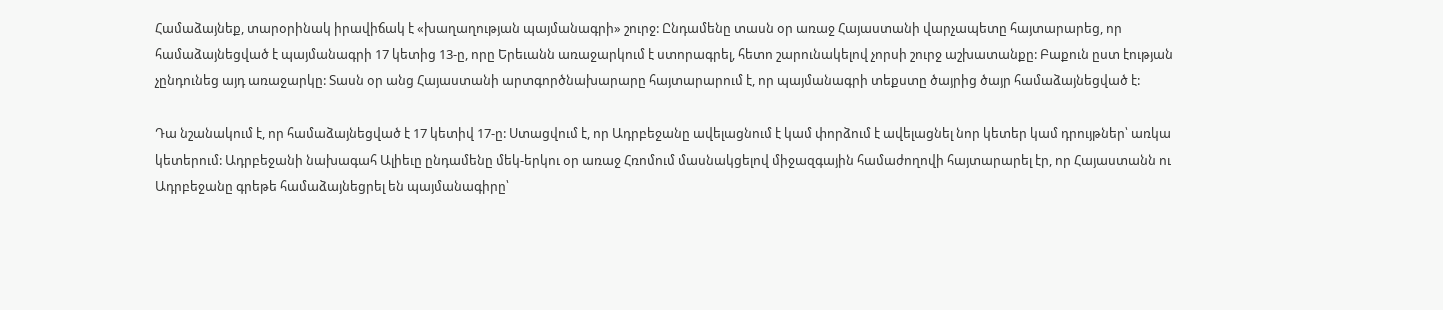Համաձայնեք, տարօրինակ իրավիճակ է «խաղաղության պայմանագրի» շուրջ: Ընդամենը տասն օր առաջ Հայաստանի վարչապետը հայտարարեց, որ համաձայնեցված է պայմանագրի 17 կետից 13‑ը, որը Երեւանն առաջարկում է ստորագրել, հետո շարունակելով չորսի շուրջ աշխատանքը: Բաքուն ըստ էության չընդունեց այդ առաջարկը: Տասն օր անց Հայաստանի արտգործնախարարը հայտարարում է, որ պայմանագրի տեքստը ծայրից ծայր համաձայնեցված է:

Դա նշանակում է, որ համաձայնեցված է 17 կետիվ 17‑ը: Ստացվում է, որ Ադրբեջանը ավելացնում է կամ փորձում է ավելացնել նոր կետեր կամ դրույթներ՝ առկա կետերում: Ադրբեջանի նախագահ Ալիեւը ընդամենը մեկ-երկու օր առաջ Հռոմում մասնակցելով միջազգային համաժողովի հայտարարել էր, որ Հայաստանն ու Ադրբեջանը գրեթե համաձայնեցրել են պայմանագիրը՝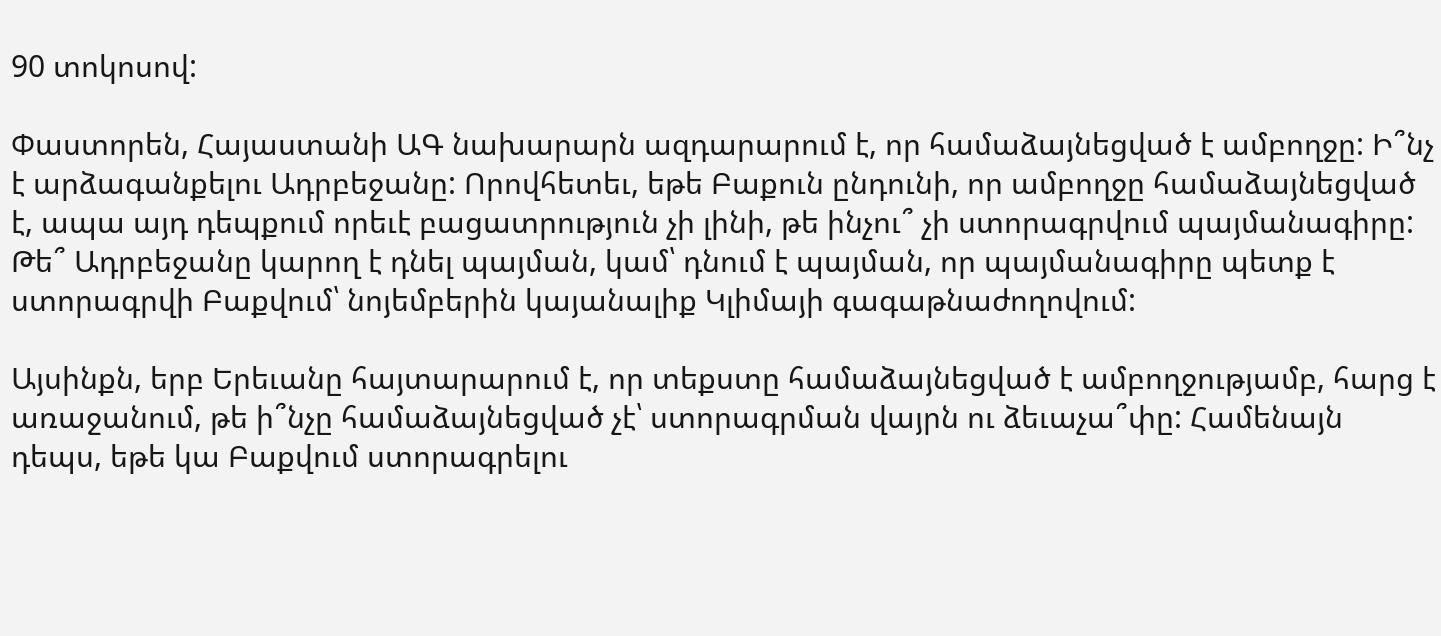90 տոկոսով:

Փաստորեն, Հայաստանի ԱԳ նախարարն ազդարարում է, որ համաձայնեցված է ամբողջը: Ի՞նչ է արձագանքելու Ադրբեջանը: Որովհետեւ, եթե Բաքուն ընդունի, որ ամբողջը համաձայնեցված է, ապա այդ դեպքում որեւէ բացատրություն չի լինի, թե ինչու՞ չի ստորագրվում պայմանագիրը: Թե՞ Ադրբեջանը կարող է դնել պայման, կամ՝ դնում է պայման, որ պայմանագիրը պետք է ստորագրվի Բաքվում՝ նոյեմբերին կայանալիք Կլիմայի գագաթնաժողովում:

Այսինքն, երբ Երեւանը հայտարարում է, որ տեքստը համաձայնեցված է ամբողջությամբ, հարց է առաջանում, թե ի՞նչը համաձայնեցված չէ՝ ստորագրման վայրն ու ձեւաչա՞փը: Համենայն դեպս, եթե կա Բաքվում ստորագրելու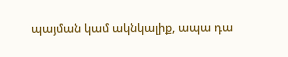պայման կամ ակնկալիք, ապա դա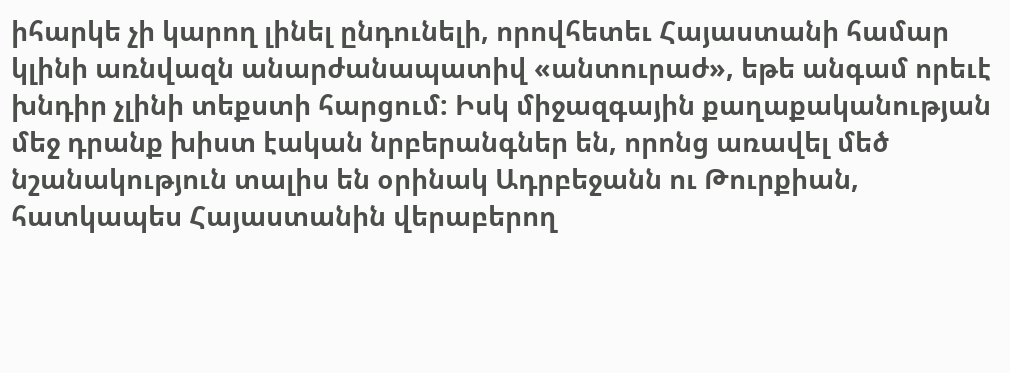իհարկե չի կարող լինել ընդունելի, որովհետեւ Հայաստանի համար կլինի առնվազն անարժանապատիվ «անտուրաժ», եթե անգամ որեւէ խնդիր չլինի տեքստի հարցում: Իսկ միջազգային քաղաքականության մեջ դրանք խիստ էական նրբերանգներ են, որոնց առավել մեծ նշանակություն տալիս են օրինակ Ադրբեջանն ու Թուրքիան, հատկապես Հայաստանին վերաբերող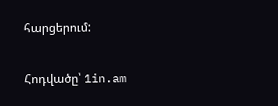հարցերում:

Հոդվածը՝ 1in.am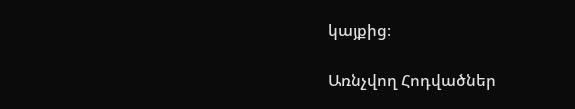կայքից։

Առնչվող Հոդվածներ